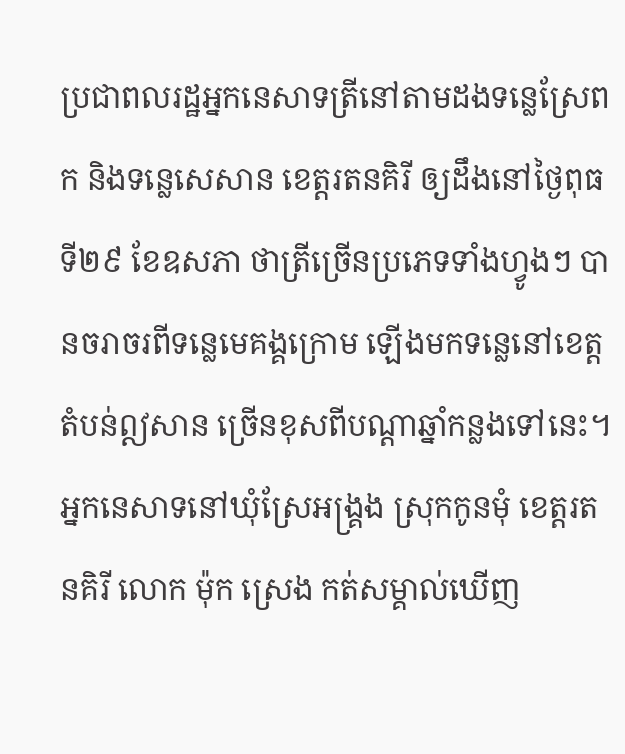ប្រជាពលរដ្ឋអ្នកនេសាទត្រីនៅតាមដងទន្លេស្រែពក និងទន្លេសេសាន ខេត្តរតនគិរី ឲ្យដឹងនៅថ្ងៃពុធ ទី២៩ ខែឧសភា ថាត្រីច្រើនប្រភេទទាំងហ្វូងៗ បានចរាចរពីទន្លេមេគង្គក្រោម ឡើងមកទន្លេនៅខេត្តតំបន់ឦសាន ច្រើនខុសពីបណ្ដាឆ្នាំកន្លងទៅនេះ។
អ្នកនេសាទនៅឃុំស្រែអង្គ្រង ស្រុកកូនមុំ ខេត្តរតនគិរី លោក ម៉ុក ស្រេង កត់សម្គាល់ឃើញ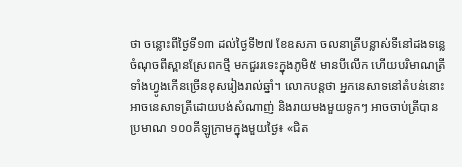ថា ចន្លោះពីថ្ងៃទី១៣ ដល់ថ្ងៃទី២៧ ខែឧសភា ចលនាត្រីបន្លាស់ទីនៅដងទន្លេចំណុចពីស្ពានស្រែពកថ្មី មកជួររទេះក្នុងភូមិ៥ មានបីលើក ហើយបរិមាណត្រីទាំងហ្វូងកើនច្រើនខុសរៀងរាល់ឆ្នាំ។ លោកបន្តថា អ្នកនេសាទនៅតំបន់នោះ អាចនេសាទត្រីដោយបង់សំណាញ់ និងរាយមងមួយទូកៗ អាចចាប់ត្រីបានប្រមាណ ១០០គីឡូក្រាមក្នុងមួយថ្ងៃ៖ «ជិត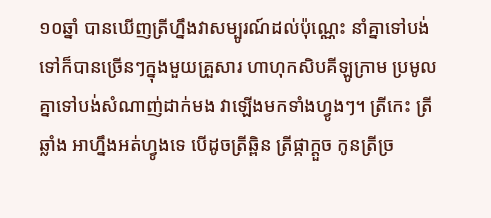១០ឆ្នាំ បានឃើញត្រីហ្នឹងវាសម្បូរណ៍ដល់ប៉ុណ្ណេះ នាំគ្នាទៅបង់ទៅក៏បានច្រើនៗក្នុងមួយគ្រួសារ ហាហុកសិបគីឡូក្រាម ប្រមូលគ្នាទៅបង់សំណាញ់ដាក់មង វាឡើងមកទាំងហ្វូងៗ។ ត្រីកេះ ត្រីឆ្លាំង អាហ្នឹងអត់ហ្វូងទេ បើដូចត្រីឆ្ពិន ត្រីផ្កាក្ដួច កូនត្រីច្រ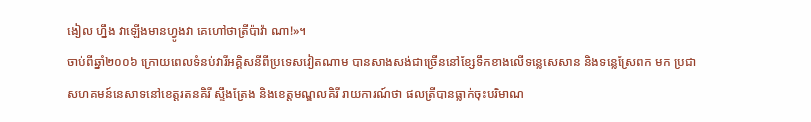ងៀល ហ្នឹង វាឡើងមានហ្វូងវា គេហៅថាត្រីប៉ាវ៉ា ណា!»។
ចាប់ពីឆ្នាំ២០០៦ ក្រោយពេលទំនប់វារីអគ្គិសនីពីប្រទេសវៀតណាម បានសាងសង់ជាច្រើននៅខ្សែទឹកខាងលើទន្លេសេសាន និងទន្លេស្រែពក មក ប្រជាសហគមន៍នេសាទនៅខេត្តរតនគិរី ស្ទឹងត្រែង និងខេត្តមណ្ឌលគិរី រាយការណ៍ថា ផលត្រីបានធ្លាក់ចុះបរិមាណ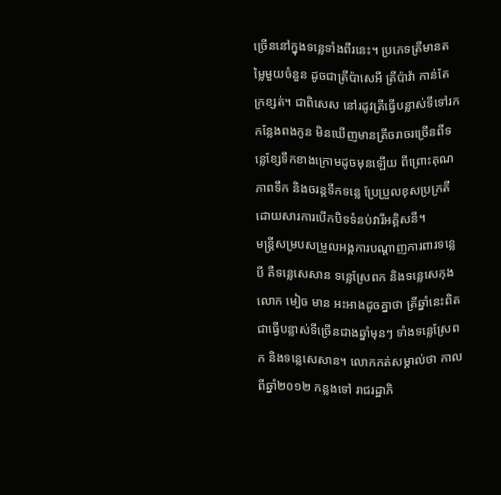ច្រើននៅក្នុងទន្លេទាំងពីរនេះ។ ប្រភេទត្រីមានតម្លៃមួយចំនួន ដូចជាត្រីប៉ាសេអី ត្រីប៉ាវ៉ា កាន់តែក្រខ្សត់។ ជាពិសេស នៅរដូវត្រីធ្វើបន្លាស់ទីទៅរកកន្លែងពងកូន មិនឃើញមានត្រីចរាចរច្រើនពីទន្លេខ្សែទឹកខាងក្រោមដូចមុនឡើយ ពីព្រោះគុណភាពទឹក និងចរន្តទឹកទន្លេ ប្រែប្រួលខុសប្រក្រតី ដោយសារការបើកបិទទំនប់វារីអគ្គិសនី។
មន្ត្រីសម្របសម្រួលអង្គការបណ្ដាញការពារទន្លេបី គឺទន្លេសេសាន ទន្លេស្រែពក និងទន្លេសេកុង លោក មៀច មាន អះអាងដូចគ្នាថា ត្រីឆ្នាំនេះពិតជាធ្វើបន្លាស់ទីច្រើនជាងឆ្នាំមុនៗ ទាំងទន្លេស្រែពក និងទន្លេសេសាន។ លោកកត់សម្គាល់ថា កាលពីឆ្នាំ២០១២ កន្លងទៅ រាជរដ្ឋាភិ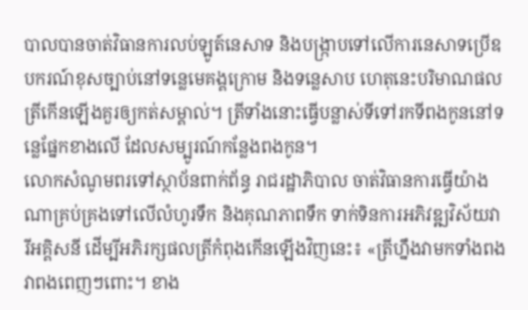បាលបានចាត់វិធានការលប់ឡូត៍នេសាទ និងបង្ក្រាបទៅលើការនេសាទប្រើឧបករណ៍ខុសច្បាប់នៅទន្លេមេគង្គក្រោម និងទន្លេសាប ហេតុនេះបរិមាណផលត្រីកើនឡើងគួរឲ្យកត់សម្គាល់។ ត្រីទាំងនោះធ្វើបន្លាស់ទីទៅរកទីពងកូននៅទន្លេផ្នែកខាងលើ ដែលសម្បូរណ៍កន្លែងពងកូន។
លោកសំណូមពរទៅស្ថាប័នពាក់ព័ន្ធ រាជរដ្ឋាភិបាល ចាត់វិធានការធ្វើយ៉ាងណាគ្រប់គ្រងទៅលើលំហូរទឹក និងគុណភាពទឹក ទាក់ទិនការអភិវឌ្ឍវិស័យវារីអគ្គិសនី ដើម្បីអភិរក្សផលត្រីកំពុងកើនឡើងវិញនេះ៖ «ត្រីហ្នឹងវាមកទាំងពង វាពងពេញៗពោះ។ ខាង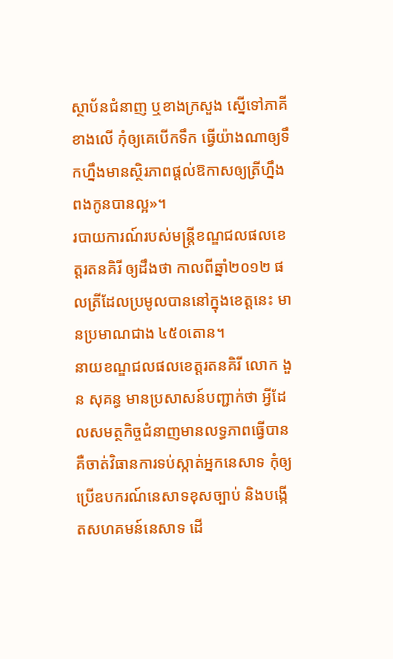ស្ថាប័នជំនាញ ឬខាងក្រសួង ស្នើទៅភាគីខាងលើ កុំឲ្យគេបើកទឹក ធ្វើយ៉ាងណាឲ្យទឹកហ្នឹងមានស្ថិរភាពផ្តល់ឱកាសឲ្យត្រីហ្នឹងពងកូនបានល្អ»។
របាយការណ៍របស់មន្ត្រីខណ្ឌជលផលខេត្តរតនគិរី ឲ្យដឹងថា កាលពីឆ្នាំ២០១២ ផលត្រីដែលប្រមូលបាននៅក្នុងខេត្តនេះ មានប្រមាណជាង ៤៥០តោន។
នាយខណ្ឌជលផលខេត្តរតនគិរី លោក ងួន សុគន្ធ មានប្រសាសន៍បញ្ជាក់ថា អ្វីដែលសមត្ថកិច្ចជំនាញមានលទ្ធភាពធ្វើបាន គឺចាត់វិធានការទប់ស្កាត់អ្នកនេសាទ កុំឲ្យប្រើឧបករណ៍នេសាទខុសច្បាប់ និងបង្កើតសហគមន៍នេសាទ ដើ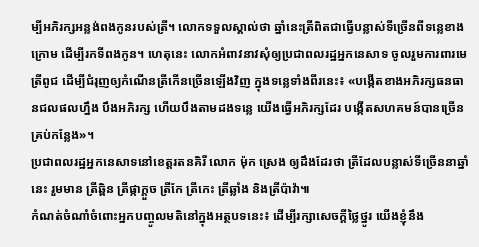ម្បីអភិរក្សអន្លង់ពងកូនរបស់ត្រី។ លោកទទួលស្គាល់ថា ឆ្នាំនេះត្រីពិតជាធ្វើបន្លាស់ទីច្រើនពីទន្លេខាងក្រោម ដើម្បីរកទីពងកូន។ ហេតុនេះ លោកអំពាវនាវសុំឲ្យប្រជាពលរដ្ឋអ្នកនេសាទ ចូលរួមការពារមេត្រីពូជ ដើម្បីជំរុញឲ្យកំណើនត្រីកើនច្រើនឡើងវិញ ក្នុងទន្លេទាំងពីរនេះ៖ «បង្កើតខាងអភិរក្សធនធានជលផលហ្នឹង បឹងអភិរក្ស ហើយបឹងតាមដងទន្លេ យើងធ្វើអភិរក្សដែរ បង្កើតសហគមន៍បានច្រើនគ្រប់កន្លែង»។
ប្រជាពលរដ្ឋអ្នកនេសាទនៅខេត្តរតនគិរី លោក ម៉ុក ស្រេង ឲ្យដឹងដែរថា ត្រីដែលបន្លាស់ទីច្រើននាឆ្នាំនេះ រួមមាន ត្រីឆ្ពិន ត្រីផ្កាក្ដួច ត្រីកែ ត្រីកេះ ត្រីឆ្លាំង និងត្រីប៉ាវ៉ា៕
កំណត់ចំណាំចំពោះអ្នកបញ្ចូលមតិនៅក្នុងអត្ថបទនេះ៖ ដើម្បីរក្សាសេចក្ដីថ្លៃថ្នូរ យើងខ្ញុំនឹង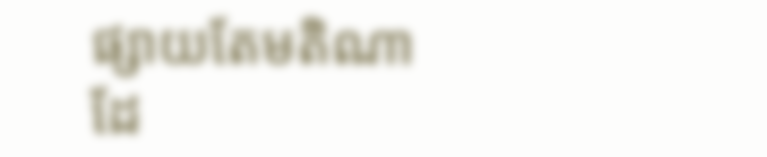ផ្សាយតែមតិណា ដែ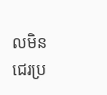លមិនជេរប្រ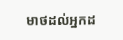មាថដល់អ្នកដ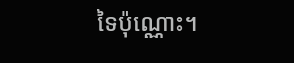ទៃប៉ុណ្ណោះ។